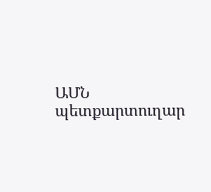ԱՄՆ պետքարտուղար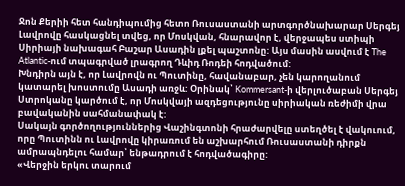Ջոն Քերիի հետ հանդիպումից հետո Ռուսաստանի արտգործնախարար Սերգեյ Լավրովը հասկացնել տվեց, որ Մոսկվան, հնարավոր է, վերջապես ստիպի Սիրիայի նախագահ Բաշար Ասադին լքել պաշտոնը: Այս մասին ասվում է The Atlantic-ում տպագրված լրագրող Դևիդ Ռոդեի հոդվածում:
Խնդիրն այն է, որ Լավրովն ու Պուտինը, հավանաբար, չեն կարողանում կատարել խոստումը Ասադի առջև: Օրինակ՝ Kommersant-ի վերլուծաբան Սերգեյ Ստրոկանը կարծում է, որ Մոսկվայի ազդեցությունը սիրիական ռեժիմի վրա բավականին սահմանափակ է:
Սակայն գործողություններից Վաշինգտոնի հրաժարվելը ստեղծել է վակուում, որը Պուտինն ու Լավրովը կիրառում են աշխարհում Ռուսաստանի դիրքն ամրապնդելու համար՝ ենթադրում է հոդվածագիրը:
«Վերջին երկու տարում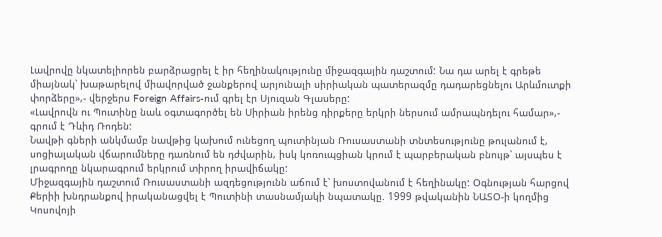Լավրովը նկատելիորեն բարձրացրել է իր հեղինակությունը միջազգային դաշտում: Նա դա արել է գրեթե միայնակ՝ խաթարելով միավորված ջանքերով արյունալի սիրիական պատերազմը դադարեցնելու Արևմուտքի փորձերը»,- վերջերս Foreign Affairs-ում գրել էր Սյուզան Գլասերը:
«Լավրովն ու Պուտինը նաև օգտագործել են Սիրիան իրենց դիրքերը երկրի ներսում ամրապնդելու համար»,- գրում է Դևիդ Ռոդեն:
Նավթի գների անկմամբ նավթից կախում ունեցող պուտինյան Ռուսաստանի տնտեսությունը թուլանում է, սոցիալական վճարումները դառնում են դժվարին, իսկ կոռուպցիան կրում է պարբերական բնույթ՝ այսպես է լրագրողը նկարագրում երկրում տիրող իրավիճակը:
Միջազգային դաշտում Ռուսաստանի ազդեցությունն աճում է՝ խոստովանում է հեղինակը: Օգնության հարցով Քերիի խնդրանքով իրականացվել է Պուտինի տասնամյակի նպատակը. 1999 թվականին ՆԱՏՕ-ի կողմից Կոսովոյի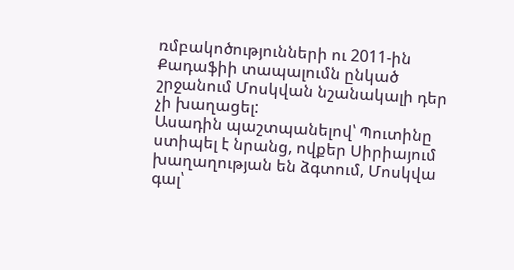ռմբակոծությունների ու 2011-ին Քադաֆիի տապալումն ընկած շրջանում Մոսկվան նշանակալի դեր չի խաղացել:
Ասադին պաշտպանելով՝ Պուտինը ստիպել է նրանց, ովքեր Սիրիայում խաղաղության են ձգտում, Մոսկվա գալ՝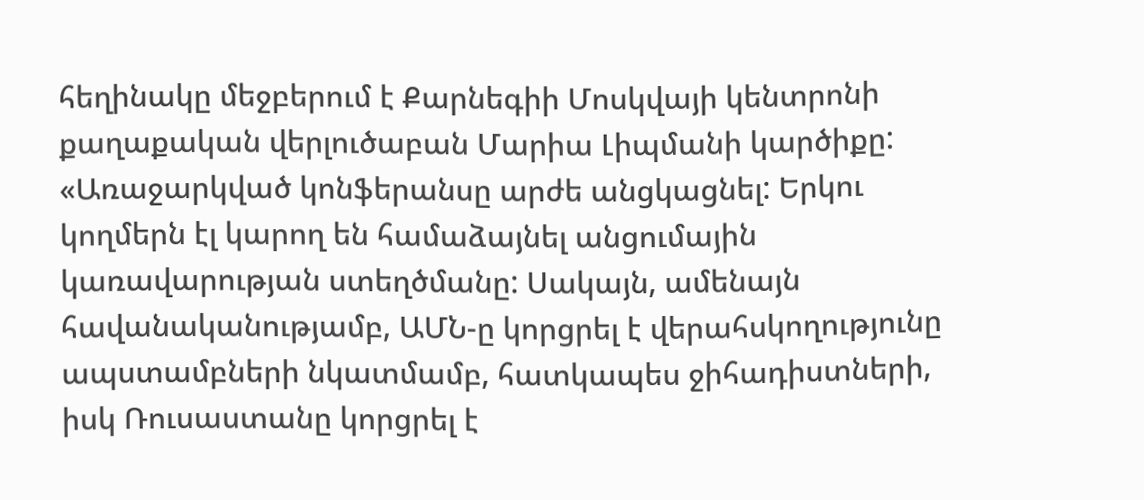հեղինակը մեջբերում է Քարնեգիի Մոսկվայի կենտրոնի քաղաքական վերլուծաբան Մարիա Լիպմանի կարծիքը:
«Առաջարկված կոնֆերանսը արժե անցկացնել: Երկու կողմերն էլ կարող են համաձայնել անցումային կառավարության ստեղծմանը: Սակայն, ամենայն հավանականությամբ, ԱՄՆ-ը կորցրել է վերահսկողությունը ապստամբների նկատմամբ, հատկապես ջիհադիստների, իսկ Ռուսաստանը կորցրել է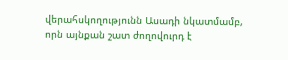վերահսկողությունն Ասադի նկատմամբ, որն այնքան շատ ժողովուրդ է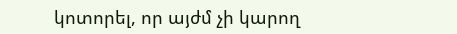կոտորել, որ այժմ չի կարող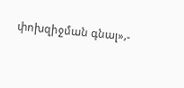փոխզիջման գնալ»,-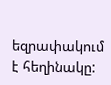եզրափակում է հեղինակը: